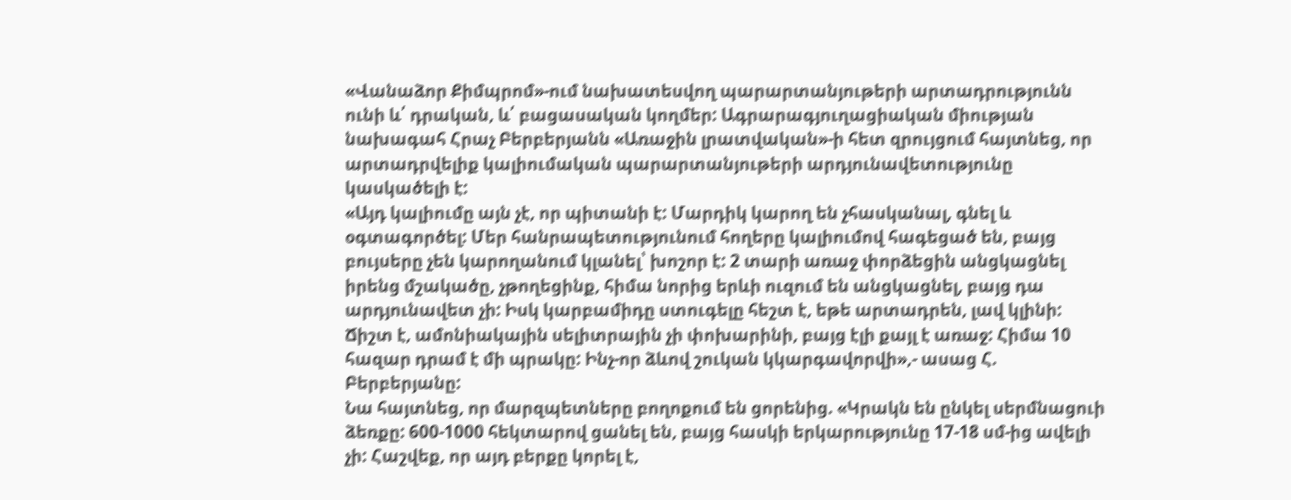«Վանաձոր Քիմպրոմ»-ում նախատեսվող պարարտանյութերի արտադրությունն ունի և՛ դրական, և՛ բացասական կողմեր: Ագրարագյուղացիական միության նախագահ Հրաչ Բերբերյանն «Առաջին լրատվական»-ի հետ զրույցում հայտնեց, որ արտադրվելիք կալիումական պարարտանյութերի արդյունավետությունը կասկածելի է:
«Այդ կալիումը այն չէ, որ պիտանի է: Մարդիկ կարող են չհասկանալ, գնել և օգտագործել: Մեր հանրապետությունում հողերը կալիումով հագեցած են, բայց բույսերը չեն կարողանում կլանել՝ խոշոր է: 2 տարի առաջ փորձեցին անցկացնել իրենց մշակածը, չթողեցինք, հիմա նորից երևի ուզում են անցկացնել, բայց դա արդյունավետ չի: Իսկ կարբամիդը ստուգելը հեշտ է, եթե արտադրեն, լավ կլինի: Ճիշտ է, ամոնիակային սելիտրային չի փոխարինի, բայց էլի քայլ է առաջ: Հիմա 10 հազար դրամ է մի պրակը: Ինչ-որ ձևով շուկան կկարգավորվի»,- ասաց Հ. Բերբերյանը:
Նա հայտնեց, որ մարզպետները բողոքում են ցորենից. «Կրակն են ընկել սերմնացուի ձեռքը: 600-1000 հեկտարով ցանել են, բայց հասկի երկարությունը 17-18 սմ-ից ավելի չի: Հաշվեք, որ այդ բերքը կորել է,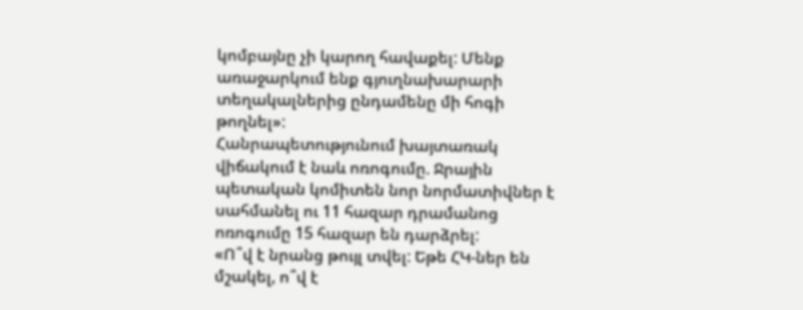կոմբայնը չի կարող հավաքել: Մենք առաջարկում ենք գյուղնախարարի տեղակալներից ընդամենը մի հոգի թողնել»:
Հանրապետությունում խայտառակ վիճակում է նաև ոռոգումը. Ջրային պետական կոմիտեն նոր նորմատիվներ է սահմանել ու 11 հազար դրամանոց ոռոգումը 15 հազար են դարձրել:
«Ո՞վ է նրանց թույլ տվել: Եթե ՀԿ-ներ են մշակել, ո՞վ է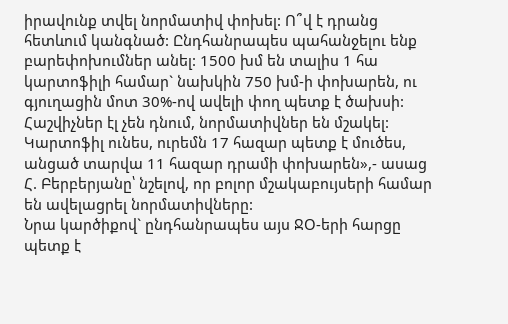իրավունք տվել նորմատիվ փոխել: Ո՞վ է դրանց հետևում կանգնած: Ընդհանրապես պահանջելու ենք բարեփոխումներ անել: 1500 խմ են տալիս 1 հա կարտոֆիլի համար` նախկին 750 խմ-ի փոխարեն, ու գյուղացին մոտ 30%-ով ավելի փող պետք է ծախսի: Հաշվիչներ էլ չեն դնում, նորմատիվներ են մշակել: Կարտոֆիլ ունես, ուրեմն 17 հազար պետք է մուծես, անցած տարվա 11 հազար դրամի փոխարեն»,- ասաց Հ. Բերբերյանը՝ նշելով, որ բոլոր մշակաբույսերի համար են ավելացրել նորմատիվները:
Նրա կարծիքով` ընդհանրապես այս ՋՕ-երի հարցը պետք է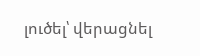լուծել՝ վերացնել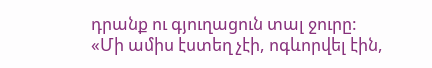դրանք ու գյուղացուն տալ ջուրը:
«Մի ամիս էստեղ չէի, ոգևորվել էին,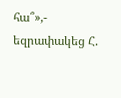հա՞»,- եզրափակեց Հ.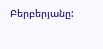Բերբերյանը: